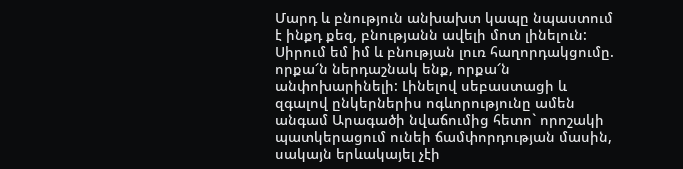Մարդ և բնություն անխախտ կապը նպաստում է ինքդ քեզ, բնությանն ավելի մոտ լինելուն: Սիրում եմ իմ և բնության լուռ հաղորդակցումը. որքա՜ն ներդաշնակ ենք, որքա՜ն անփոխարինելի: Լինելով սեբաստացի և զգալով ընկերներիս ոգևորությունը ամեն անգամ Արագածի նվաճումից հետո` որոշակի պատկերացում ունեի ճամփորդության մասին, սակայն երևակայել չէի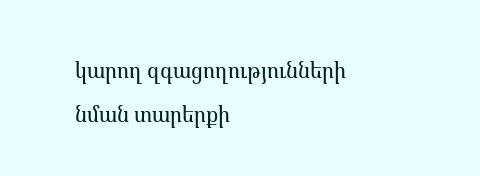կարող զգացողությունների նման տարերքի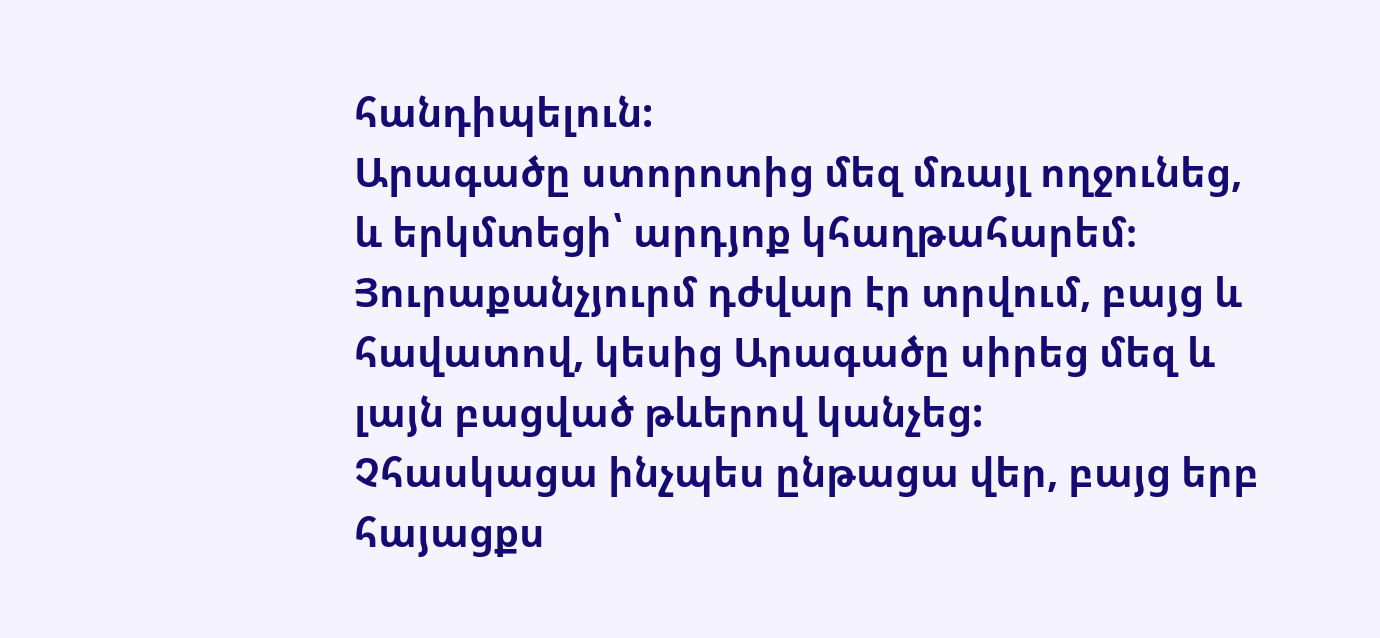հանդիպելուն:
Արագածը ստորոտից մեզ մռայլ ողջունեց, և երկմտեցի՝ արդյոք կհաղթահարեմ։ Յուրաքանչյուրմ դժվար էր տրվում, բայց և հավատով, կեսից Արագածը սիրեց մեզ և լայն բացված թևերով կանչեց:
Չհասկացա ինչպես ընթացա վեր, բայց երբ հայացքս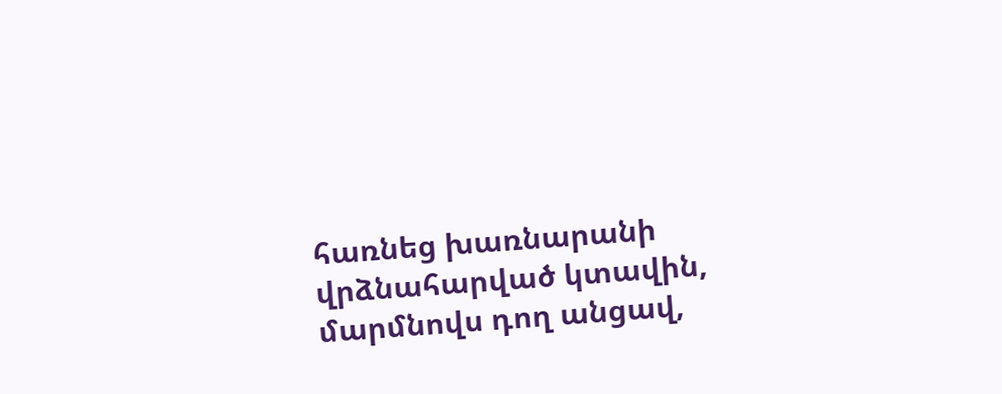հառնեց խառնարանի վրձնահարված կտավին, մարմնովս դող անցավ,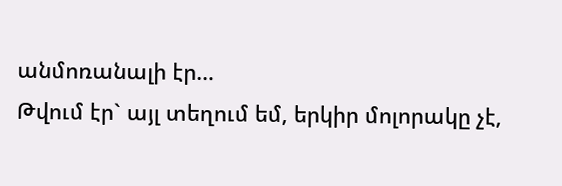անմոռանալի էր…
Թվում էր` այլ տեղում եմ, երկիր մոլորակը չէ,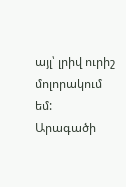այլ՝ լրիվ ուրիշ մոլորակում եմ:
Արագածի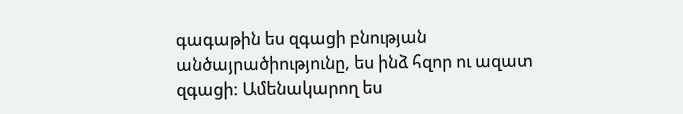գագաթին ես զգացի բնության անծայրածիությունը, ես ինձ հզոր ու ազատ զգացի: Ամենակարող ես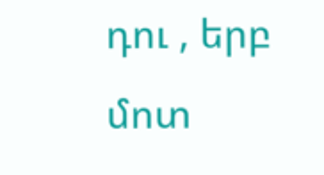դու , երբ մոտ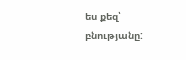ես քեզ՝ բնությանը: